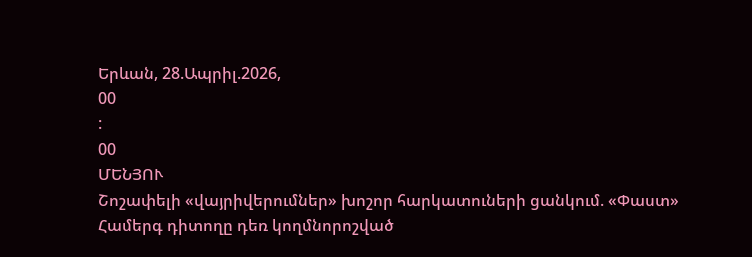Երևան, 28.Ապրիլ.2026,
00
:
00
ՄԵՆՅՈՒ
Շոշափելի «վայրիվերումներ» խոշոր հարկատուների ցանկում. «Փաստ» Համերգ դիտողը դեռ կողմնորոշված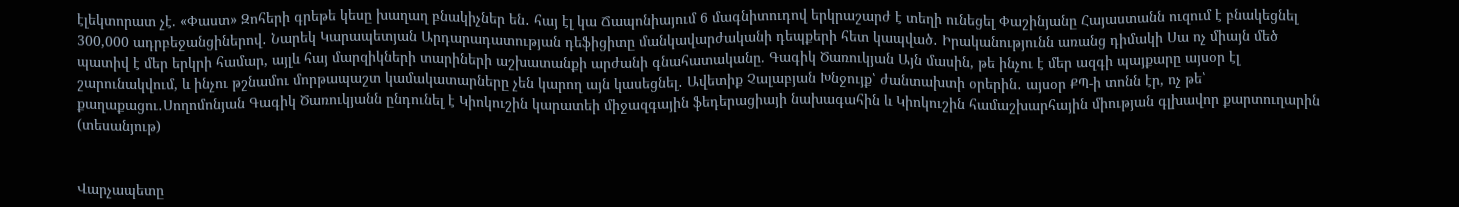էլեկտորատ չէ. «Փաստ» Զոհերի գրեթե կեսը խաղաղ բնակիչներ են․ հայ էլ կա Ճապոնիայում 6 մագնիտուդով երկրաշարժ է տեղի ունեցել Փաշինյանը Հայաստանն ուզում է բնակեցնել 300,000 ադրբեջանցիներով․ Նարեկ Կարապետյան Արդարադատության դեֆիցիտը մանկավարժականի դեպքերի հետ կապված․ Իրականությունն առանց դիմակի Սա ոչ միայն մեծ պատիվ է մեր երկրի համար, այլև հայ մարզիկների տարիների աշխատանքի արժանի գնահատականը. Գագիկ Ծառուկյան Այն մասին, թե ինչու է մեր ազգի պայքարը այսօր էլ շարունակվում, և ինչու թշնամու մորթապաշտ կամակատարները չեն կարող այն կասեցնել․ Ավետիք Չալաբյան Խնջույք՝ ժանտախտի օրերին․ այսօր ՔՊ-ի տոնն էր, ոչ թե՝ քաղաքացու․Սողոմոնյան Գագիկ Ծառուկյանն ընդունել է Կիոկուշին կարատեի միջազգային ֆեդերացիայի նախագահին և Կիոկուշին համաշխարհային միության գլխավոր քարտուղարին (տեսանյութ)


Վարչապետը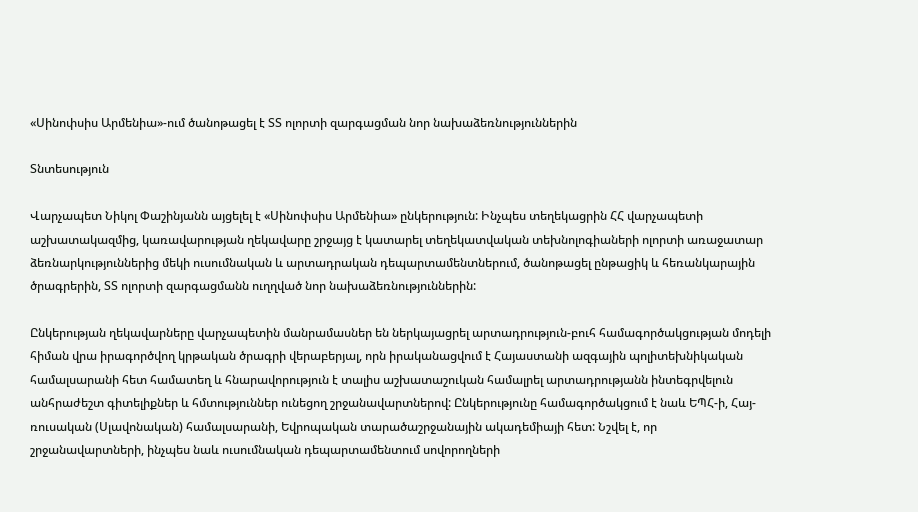«Սինոփսիս Արմենիա»-ում ծանոթացել է ՏՏ ոլորտի զարգացման նոր նախաձեռնություններին

Տնտեսություն

Վարչապետ Նիկոլ Փաշինյանն այցելել է «Սինոփսիս Արմենիա» ընկերություն: Ինչպես տեղեկացրին ՀՀ վարչապետի աշխատակազմից, կառավարության ղեկավարը շրջայց է կատարել տեղեկատվական տեխնոլոգիաների ոլորտի առաջատար ձեռնարկություններից մեկի ուսումնական և արտադրական դեպարտամենտներում, ծանոթացել ընթացիկ և հեռանկարային ծրագրերին, ՏՏ ոլորտի զարգացմանն ուղղված նոր նախաձեռնություններին:

Ընկերության ղեկավարները վարչապետին մանրամասներ են ներկայացրել արտադրություն-բուհ համագործակցության մոդելի հիման վրա իրագործվող կրթական ծրագրի վերաբերյալ, որն իրականացվում է Հայաստանի ազգային պոլիտեխնիկական համալսարանի հետ համատեղ և հնարավորություն է տալիս աշխատաշուկան համալրել արտադրությանն ինտեգրվելուն անհրաժեշտ գիտելիքներ և հմտություններ ունեցող շրջանավարտներով: Ընկերությունը համագործակցում է նաև ԵՊՀ-ի, Հայ-ռուսական (Սլավոնական) համալսարանի, Եվրոպական տարածաշրջանային ակադեմիայի հետ: Նշվել է, որ շրջանավարտների, ինչպես նաև ուսումնական դեպարտամենտում սովորողների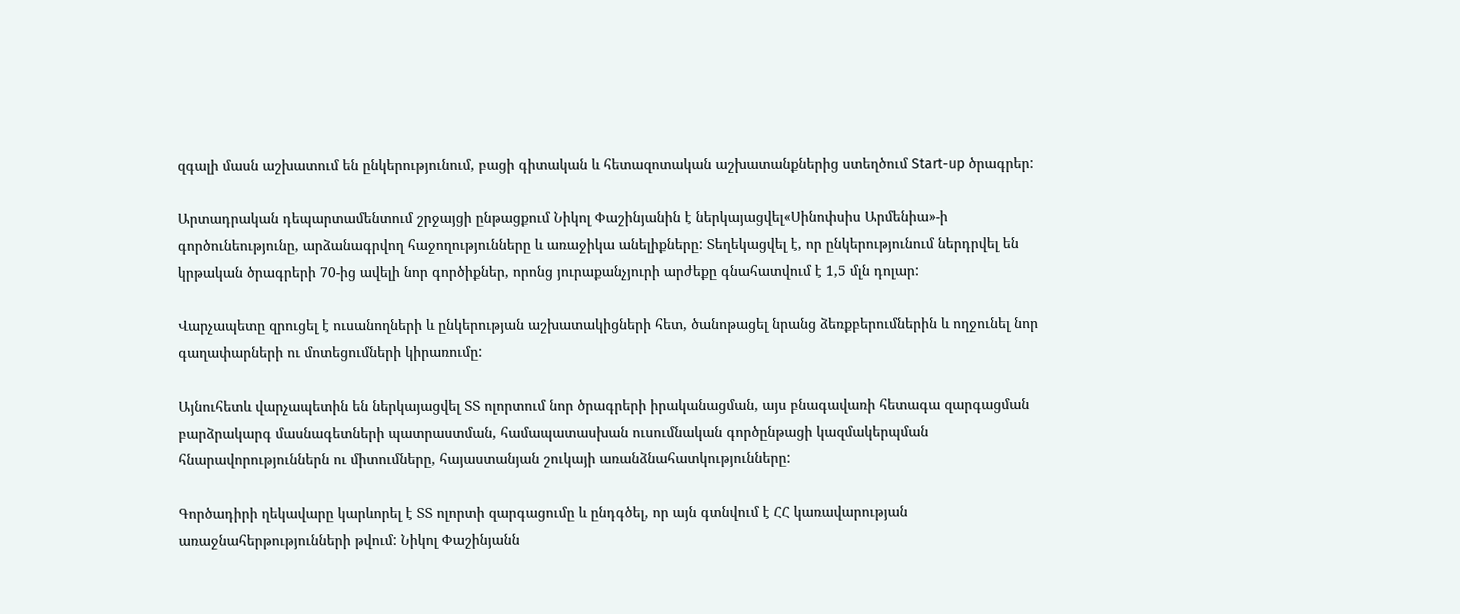զգալի մասն աշխատում են ընկերությունում, բացի գիտական և հետազոտական աշխատանքներից ստեղծում Start-up ծրագրեր:

Արտադրական դեպարտամենտում շրջայցի ընթացքում Նիկոլ Փաշինյանին է ներկայացվել«Սինոփսիս Արմենիա»-ի գործունեությունը, արձանագրվող հաջողությունները և առաջիկա անելիքները: Տեղեկացվել է, որ ընկերությունում ներդրվել են կրթական ծրագրերի 70-ից ավելի նոր գործիքներ, որոնց յուրաքանչյուրի արժեքը գնահատվում է 1,5 մլն դոլար:

Վարչապետը զրուցել է ուսանողների և ընկերության աշխատակիցների հետ, ծանոթացել նրանց ձեռքբերումներին և ողջունել նոր գաղափարների ու մոտեցումների կիրառումը:

Այնուհետև վարչապետին են ներկայացվել ՏՏ ոլորտում նոր ծրագրերի իրականացման, այս բնագավառի հետագա զարգացման բարձրակարգ մասնագետների պատրաստման, համապատասխան ուսումնական գործընթացի կազմակերպման հնարավորություններն ու միտումները, հայաստանյան շուկայի առանձնահատկությունները:

Գործադիրի ղեկավարը կարևորել է ՏՏ ոլորտի զարգացումը և ընդգծել, որ այն գտնվում է ՀՀ կառավարության առաջնահերթությունների թվում: Նիկոլ Փաշինյանն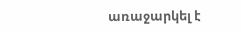առաջարկել է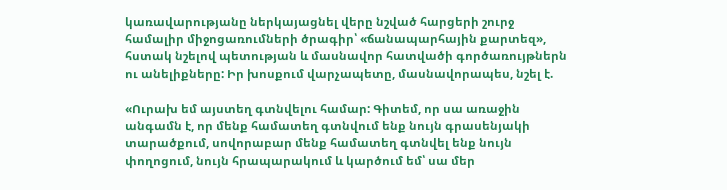կառավարությանը ներկայացնել վերը նշված հարցերի շուրջ համալիր միջոցառումների ծրագիր՝ «ճանապարհային քարտեզ», հստակ նշելով պետության և մասնավոր հատվածի գործառույթներն ու անելիքները: Իր խոսքում վարչապետը, մասնավորապես, նշել է.

«Ուրախ եմ այստեղ գտնվելու համար: Գիտեմ, որ սա առաջին անգամն է, որ մենք համատեղ գտնվում ենք նույն գրասենյակի տարածքում, սովորաբար մենք համատեղ գտնվել ենք նույն փողոցում, նույն հրապարակում և կարծում եմ՝ սա մեր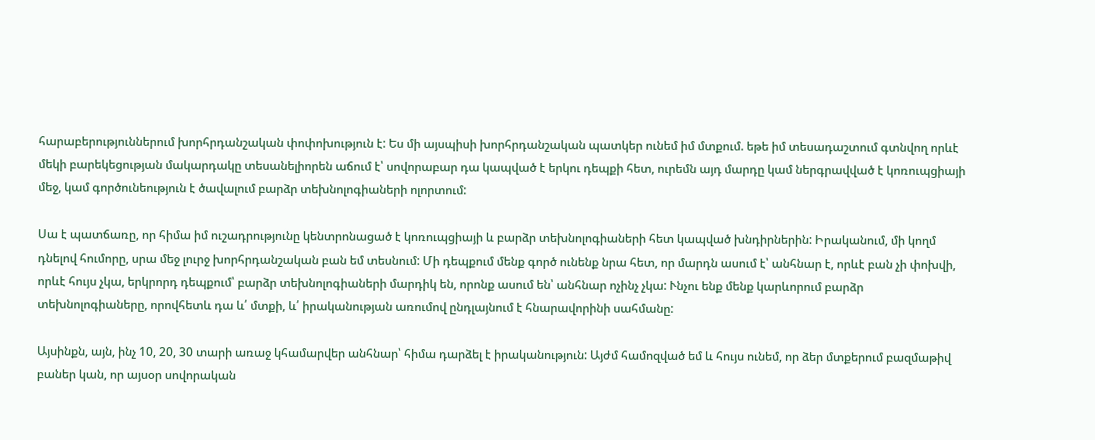հարաբերություններում խորհրդանշական փոփոխություն է: Ես մի այսպիսի խորհրդանշական պատկեր ունեմ իմ մտքում. եթե իմ տեսադաշտում գտնվող որևէ մեկի բարեկեցության մակարդակը տեսանելիորեն աճում է՝ սովորաբար դա կապված է երկու դեպքի հետ, ուրեմն այդ մարդը կամ ներգրավված է կոռուպցիայի մեջ, կամ գործունեություն է ծավալում բարձր տեխնոլոգիաների ոլորտում:

Սա է պատճառը, որ հիմա իմ ուշադրությունը կենտրոնացած է կոռուպցիայի և բարձր տեխնոլոգիաների հետ կապված խնդիրներին: Իրականում, մի կողմ դնելով հումորը, սրա մեջ լուրջ խորհրդանշական բան եմ տեսնում: Մի դեպքում մենք գործ ունենք նրա հետ, որ մարդն ասում է՝ անհնար է, որևէ բան չի փոխվի, որևէ հույս չկա, երկրորդ դեպքում՝ բարձր տեխնոլոգիաների մարդիկ են, որոնք ասում են՝ անհնար ոչինչ չկա: Ւնչու ենք մենք կարևորում բարձր տեխնոլոգիաները, որովհետև դա և՛ մտքի, և՛ իրականության առումով ընդլայնում է հնարավորինի սահմանը:

Այսինքն, այն, ինչ 10, 20, 30 տարի առաջ կհամարվեր անհնար՝ հիմա դարձել է իրականություն: Այժմ համոզված եմ և հույս ունեմ, որ ձեր մտքերում բազմաթիվ բաներ կան, որ այսօր սովորական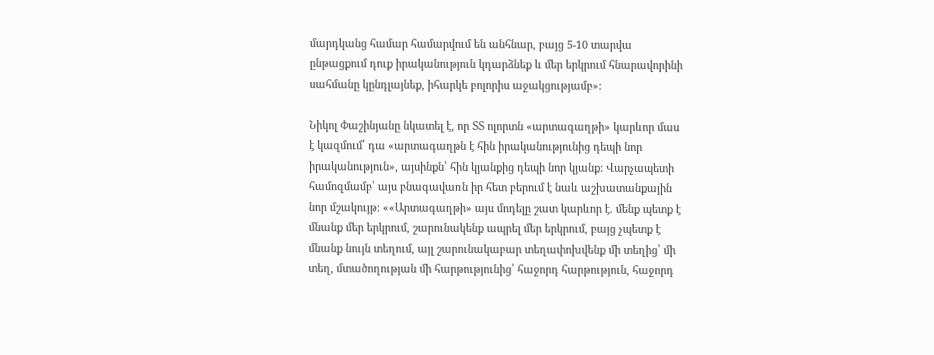մարդկանց համար համարվում են անհնար, բայց 5-10 տարվա ընթացքում դուք իրականություն կդարձնեք և մեր երկրում հնարավորինի սահմանը կընդլայնեք, իհարկե բոլորիս աջակցությամբ»:

Նիկոլ Փաշինյանը նկատել է, որ ՏՏ ոլորտն «արտագաղթի» կարևոր մաս է կազմում՝ դա «արտագաղթն է հին իրականությունից դեպի նոր իրականություն», այսինքն՝ հին կյանքից դեպի նոր կյանք: Վարչապետի համոզմամբ՝ այս բնագավառն իր հետ բերում է նաև աշխատանքային նոր մշակույթ: ««Արտագաղթի» այս մոդելը շատ կարևոր է. մենք պետք է մնանք մեր երկրում, շարունակենք ապրել մեր երկրում, բայց չպետք է մնանք նույն տեղում, այլ շարունակաբար տեղափոխվենք մի տեղից՝ մի տեղ, մտածողության մի հարթությունից՝ հաջորդ հարթություն, հաջորդ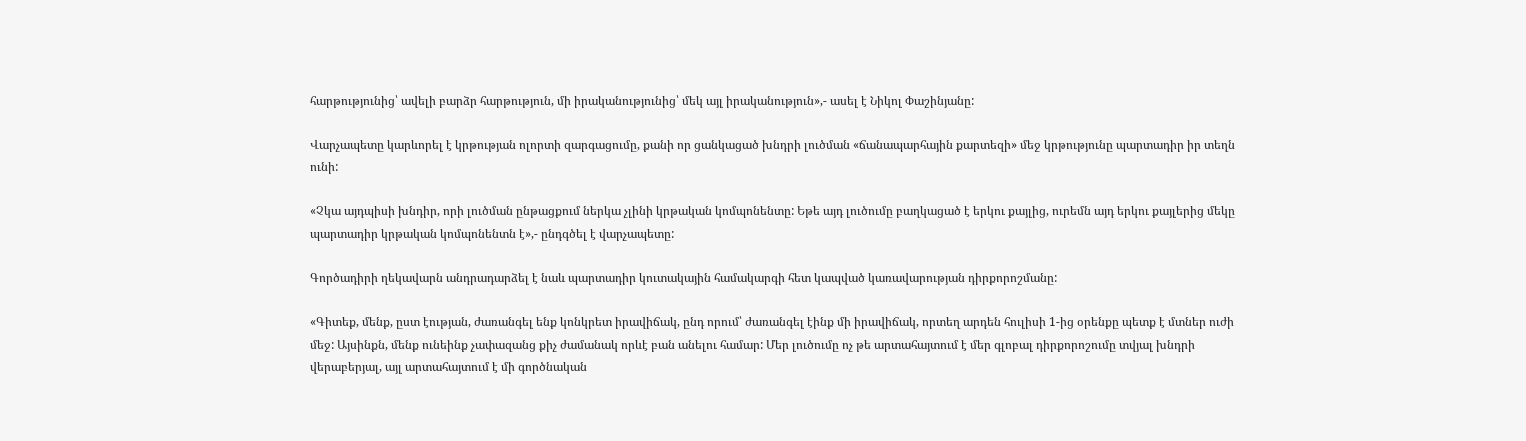հարթությունից՝ ավելի բարձր հարթություն, մի իրականությունից՝ մեկ այլ իրականություն»,- ասել է Նիկոլ Փաշինյանը:

Վարչապետը կարևորել է կրթության ոլորտի զարգացումը, քանի որ ցանկացած խնդրի լուծման «ճանապարհային քարտեզի» մեջ կրթությունը պարտադիր իր տեղն ունի:

«Չկա այդպիսի խնդիր, որի լուծման ընթացքում ներկա չլինի կրթական կոմպոնենտը: Եթե այդ լուծումը բաղկացած է երկու քայլից, ուրեմն այդ երկու քայլերից մեկը պարտադիր կրթական կոմպոնենտն է»,- ընդգծել է վարչապետը:

Գործադիրի ղեկավարն անդրադարձել է նաև պարտադիր կուտակային համակարգի հետ կապված կառավարության դիրքորոշմանը:

«Գիտեք, մենք, ըստ էության, ժառանգել ենք կոնկրետ իրավիճակ, ընդ որում՝ ժառանգել էինք մի իրավիճակ, որտեղ արդեն հուլիսի 1-ից օրենքը պետք է մտներ ուժի մեջ: Այսինքն, մենք ունեինք չափազանց քիչ ժամանակ որևէ բան անելու համար: Մեր լուծումը ոչ թե արտահայտում է մեր գլոբալ դիրքորոշումը տվյալ խնդրի վերաբերյալ, այլ արտահայտում է մի գործնական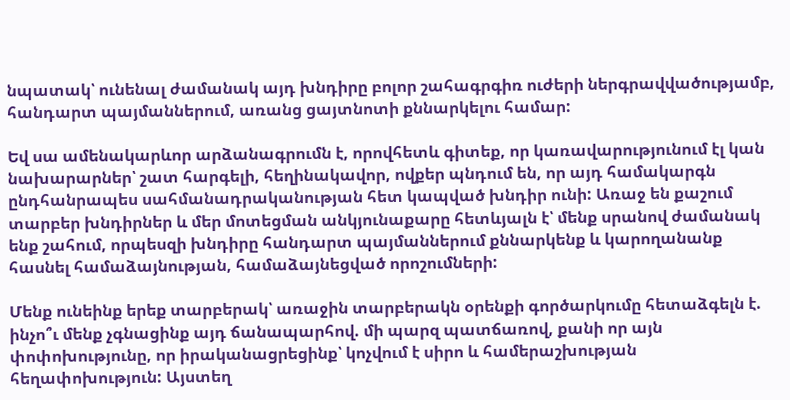նպատակ՝ ունենալ ժամանակ այդ խնդիրը բոլոր շահագրգիռ ուժերի ներգրավվածությամբ, հանդարտ պայմաններում, առանց ցայտնոտի քննարկելու համար:

Եվ սա ամենակարևոր արձանագրումն է, որովհետև գիտեք, որ կառավարությունում էլ կան նախարարներ՝ շատ հարգելի, հեղինակավոր, ովքեր պնդում են, որ այդ համակարգն ընդհանրապես սահմանադրականության հետ կապված խնդիր ունի: Առաջ են քաշում տարբեր խնդիրներ և մեր մոտեցման անկյունաքարը հետևյալն է՝ մենք սրանով ժամանակ ենք շահում, որպեսզի խնդիրը հանդարտ պայմաններում քննարկենք և կարողանանք հասնել համաձայնության, համաձայնեցված որոշումների:

Մենք ունեինք երեք տարբերակ՝ առաջին տարբերակն օրենքի գործարկումը հետաձգելն է. ինչո՞ւ մենք չգնացինք այդ ճանապարհով. մի պարզ պատճառով, քանի որ այն փոփոխությունը, որ իրականացրեցինք՝ կոչվում է սիրո և համերաշխության հեղափոխություն: Այստեղ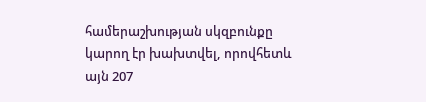համերաշխության սկզբունքը կարող էր խախտվել, որովհետև այն 207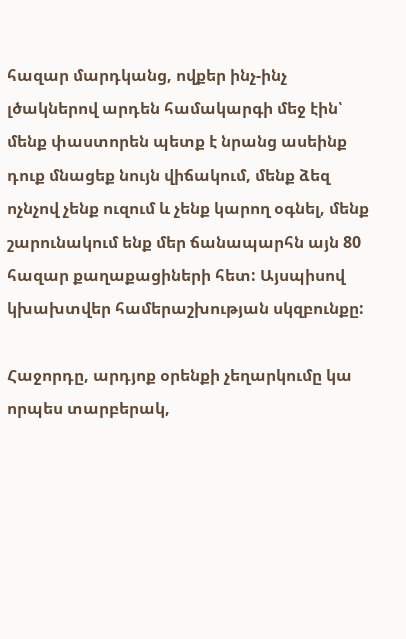հազար մարդկանց, ովքեր ինչ-ինչ լծակներով արդեն համակարգի մեջ էին՝ մենք փաստորեն պետք է նրանց ասեինք դուք մնացեք նույն վիճակում, մենք ձեզ ոչնչով չենք ուզում և չենք կարող օգնել, մենք շարունակում ենք մեր ճանապարհն այն 80 հազար քաղաքացիների հետ: Այսպիսով կխախտվեր համերաշխության սկզբունքը:

Հաջորդը, արդյոք օրենքի չեղարկումը կա որպես տարբերակ,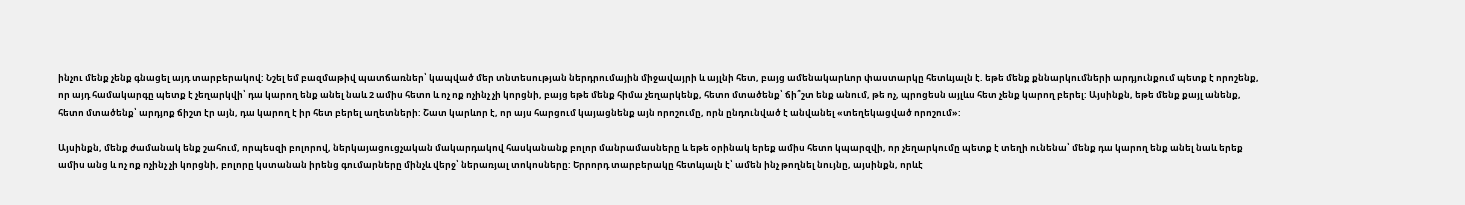ինչու մենք չենք գնացել այդ տարբերակով: Նշել եմ բազմաթիվ պատճառներ՝ կապված մեր տնտեսության ներդրումային միջավայրի և այլնի հետ, բայց ամենակարևոր փաստարկը հետևյալն է. եթե մենք քննարկումների արդյունքում պետք է որոշենք, որ այդ համակարգը պետք է չեղարկվի՝ դա կարող ենք անել նաև 2 ամիս հետո և ոչ ոք ոչինչ չի կորցնի, բայց եթե մենք հիմա չեղարկենք, հետո մտածենք՝ ճի՞շտ ենք անում, թե ոչ, պրոցեսն այլևս հետ չենք կարող բերել: Այսինքն, եթե մենք քայլ անենք, հետո մտածենք՝ արդյոք ճիշտ էր այն, դա կարող է իր հետ բերել աղետների: Շատ կարևոր է, որ այս հարցում կայացնենք այն որոշումը, որն ընդունված է անվանել «տեղեկացված որոշում»:

Այսինքն, մենք ժամանակ ենք շահում, որպեսզի բոլորով, ներկայացուցչական մակարդակով հասկանանք բոլոր մանրամասները և եթե օրինակ երեք ամիս հետո կպարզվի, որ չեղարկումը պետք է տեղի ունենա՝ մենք դա կարող ենք անել նաև երեք ամիս անց և ոչ ոք ոչինչ չի կորցնի, բոլորը կստանան իրենց գումարները մինչև վերջ՝ ներառյալ տոկոսները: Երրորդ տարբերակը հետևյալն է՝ ամեն ինչ թողնել նույնը, այսինքն, որևէ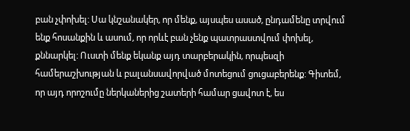բան չփոխել: Սա կնշանակեր, որ մենք, այսպես ասած, ընդամենը տրվում ենք հոսանքին և ասում, որ որևէ բան չենք պատրաստվում փոխել, քննարկել: Ուստի մենք եկանք այդ տարբերակին, որպեսզի համերաշխության և բալանսավորված մոտեցում ցուցաբերենք: Գիտեմ, որ այդ որոշումը ներկաներից շատերի համար ցավոտ է, ես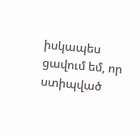իսկապես ցավում եմ, որ ստիպված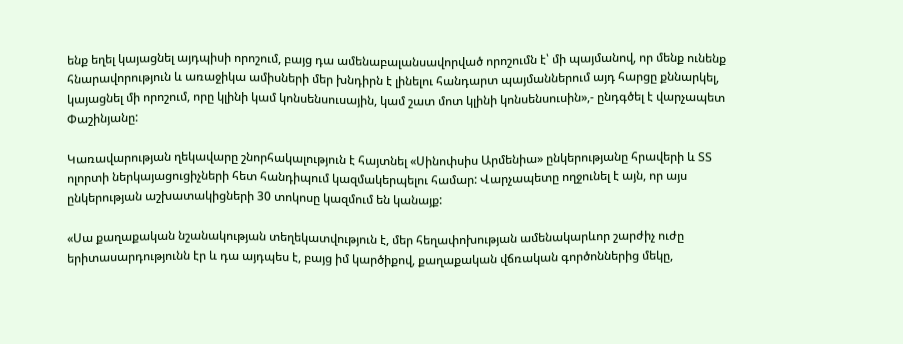ենք եղել կայացնել այդպիսի որոշում, բայց դա ամենաբալանսավորված որոշումն է՝ մի պայմանով, որ մենք ունենք հնարավորություն և առաջիկա ամիսների մեր խնդիրն է լինելու հանդարտ պայմաններում այդ հարցը քննարկել, կայացնել մի որոշում, որը կլինի կամ կոնսենսուսային, կամ շատ մոտ կլինի կոնսենսուսին»,- ընդգծել է վարչապետ Փաշինյանը:

Կառավարության ղեկավարը շնորհակալություն է հայտնել «Սինոփսիս Արմենիա» ընկերությանը հրավերի և ՏՏ ոլորտի ներկայացուցիչների հետ հանդիպում կազմակերպելու համար: Վարչապետը ողջունել է այն, որ այս ընկերության աշխատակիցների 30 տոկոսը կազմում են կանայք:

«Սա քաղաքական նշանակության տեղեկատվություն է, մեր հեղափոխության ամենակարևոր շարժիչ ուժը երիտասարդությունն էր և դա այդպես է, բայց իմ կարծիքով, քաղաքական վճռական գործոններից մեկը,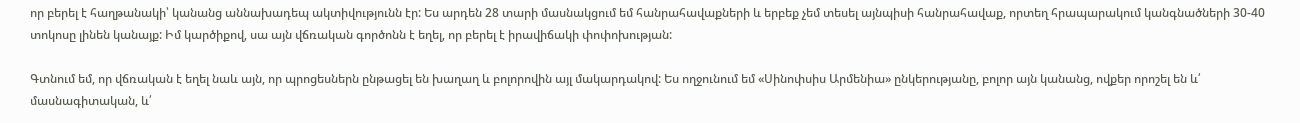որ բերել է հաղթանակի՝ կանանց աննախադեպ ակտիվությունն էր: Ես արդեն 28 տարի մասնակցում եմ հանրահավաքների և երբեք չեմ տեսել այնպիսի հանրահավաք, որտեղ հրապարակում կանգնածների 30-40 տոկոսը լինեն կանայք: Իմ կարծիքով, սա այն վճռական գործոնն է եղել, որ բերել է իրավիճակի փոփոխության:

Գտնում եմ, որ վճռական է եղել նաև այն, որ պրոցեսներն ընթացել են խաղաղ և բոլորովին այլ մակարդակով: Ես ողջունում եմ «Սինոփսիս Արմենիա» ընկերությանը, բոլոր այն կանանց, ովքեր որոշել են և՛ մասնագիտական, և՛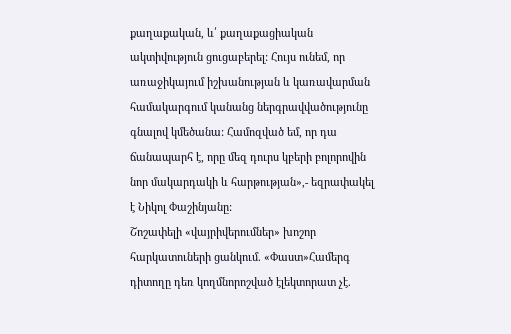քաղաքական, և՛ քաղաքացիական ակտիվություն ցուցաբերել: Հույս ունեմ, որ առաջիկայում իշխանության և կառավարման համակարգում կանանց ներգրավվածությունը գնալով կմեծանա: Համոզված եմ, որ դա ճանապարհ է, որը մեզ դուրս կբերի բոլորովին նոր մակարդակի և հարթության»,- եզրափակել է Նիկոլ Փաշինյանը:
Շոշափելի «վայրիվերումներ» խոշոր հարկատուների ցանկում. «Փաստ»Համերգ դիտողը դեռ կողմնորոշված էլեկտորատ չէ.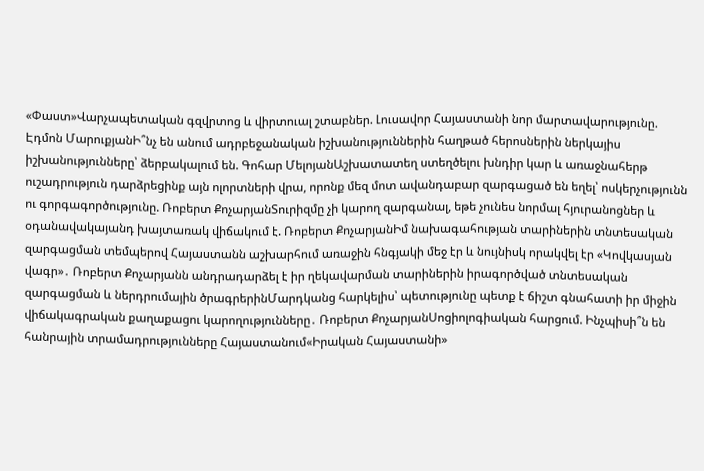«Փաստ»Վարչապետական գզվրտոց և վիրտուալ շտաբներ. Լուսավոր Հայաստանի նոր մարտավարությունը. Էդմոն ՄարուքյանԻ՞նչ են անում ադրբեջանական իշխանություններին հաղթած հերոսներին ներկայիս իշխանությունները՝ ձերբակալում են. Գոհար ՄելոյանԱշխատատեղ ստեղծելու խնդիր կար և առաջնահերթ ուշադրություն դարձրեցինք այն ոլորտների վրա, որոնք մեզ մոտ ավանդաբար զարգացած են եղել՝ ոսկերչությունն ու գորգագործությունը. Ռոբերտ ՔոչարյանՏուրիզմը չի կարող զարգանալ, եթե չունես նորմալ հյուրանոցներ և օդանավակայանդ խայտառակ վիճակում է. Ռոբերտ ՔոչարյանԻմ նախագահության տարիներին տնտեսական զարգացման տեմպերով Հայաստանն աշխարհում առաջին հնգյակի մեջ էր և նույնիսկ որակվել էր «Կովկասյան վագր»․ Ռոբերտ Քոչարյանն անդրադարձել է իր ղեկավարման տարիներին իրագործված տնտեսական զարգացման և ներդրումային ծրագրերինՄարդկանց հարկելիս՝ պետությունը պետք է ճիշտ գնահատի իր միջին վիճակագրական քաղաքացու կարողությունները․ Ռոբերտ ՔոչարյանՍոցիոլոգիական հարցում. Ինչպիսի՞ն են հանրային տրամադրությունները Հայաստանում«Իրական Հայաստանի»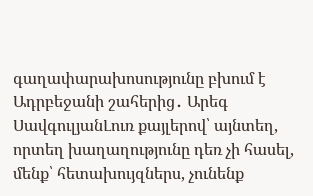գաղափարախոսությունը բխում է Ադրբեջանի շահերից․ Արեգ ՍավգուլյանԼուռ քայլերով՝ այնտեղ, որտեղ խաղաղությունը դեռ չի հասել, մենք՝ հետախույզներս, չունենք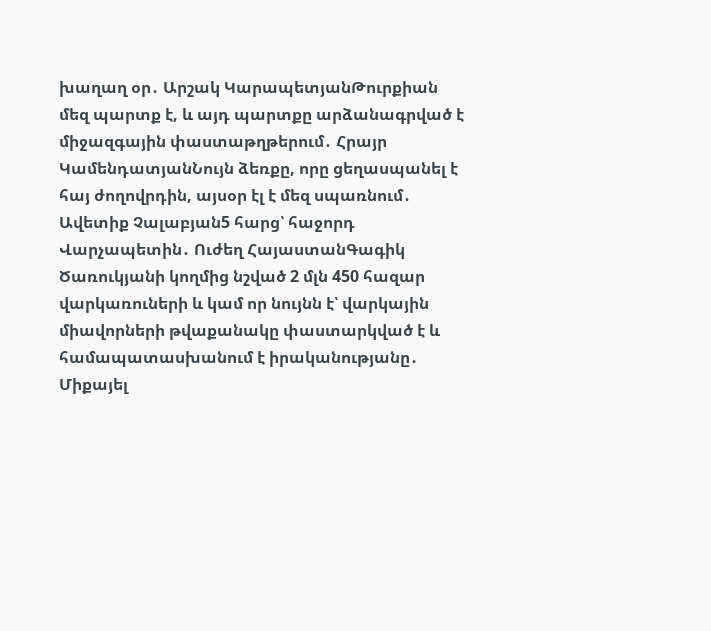խաղաղ օր․ Արշակ ԿարապետյանԹուրքիան մեզ պարտք է, և այդ պարտքը արձանագրված է միջազգային փաստաթղթերում․ Հրայր ԿամենդատյանՆույն ձեռքը, որը ցեղասպանել է հայ ժողովրդին, այսօր էլ է մեզ սպառնում․ Ավետիք Չալաբյան5 հարց՝ հաջորդ Վարչապետին․ Ուժեղ ՀայաստանԳագիկ Ծառուկյանի կողմից նշված 2 մլն 450 հազար վարկառուների և կամ որ նույնն է՝ վարկային միավորների թվաքանակը փաստարկված է և համապատասխանում է իրականությանը․ Միքայել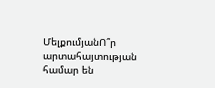ՄելքումյանՈ՞ր արտահայտության համար են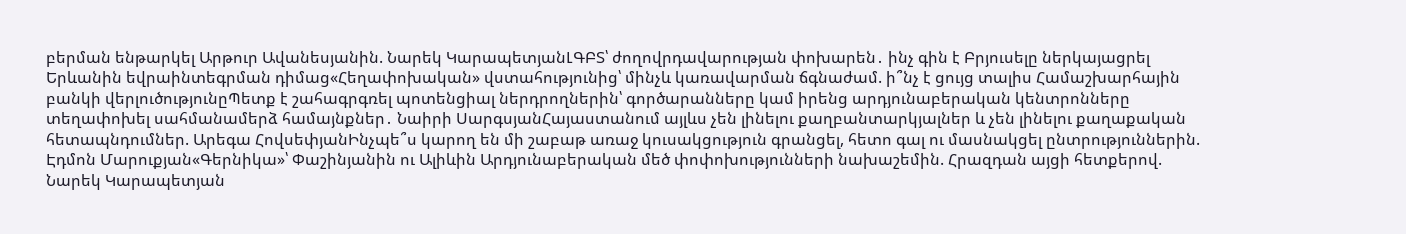բերման ենթարկել Արթուր Ավանեսյանին. Նարեկ ԿարապետյանԼԳԲՏ՝ ժողովրդավարության փոխարեն․ ինչ գին է Բրյուսելը ներկայացրել Երևանին եվրաինտեգրման դիմաց«Հեղափոխական» վստահությունից՝ մինչև կառավարման ճգնաժամ. ի՞նչ է ցույց տալիս Համաշխարհային բանկի վերլուծությունըՊետք է շահագրգռել պոտենցիալ ներդրողներին՝ գործարանները կամ իրենց արդյունաբերական կենտրոնները տեղափոխել սահմանամերձ համայնքներ․ Նաիրի ՍարգսյանՀայաստանում այլևս չեն լինելու քաղբանտարկյալներ և չեն լինելու քաղաքական հետապնդումներ. Արեգա ՀովսեփյանԻնչպե՞ս կարող են մի շաբաթ առաջ կուսակցություն գրանցել, հետո գալ ու մասնակցել ընտրություններին. Էդմոն Մարուքյան«Գերնիկա»՝ Փաշինյանին ու Ալիևին Արդյունաբերական մեծ փոփոխությունների նախաշեմին. Հրազդան այցի հետքերով. Նարեկ Կարապետյան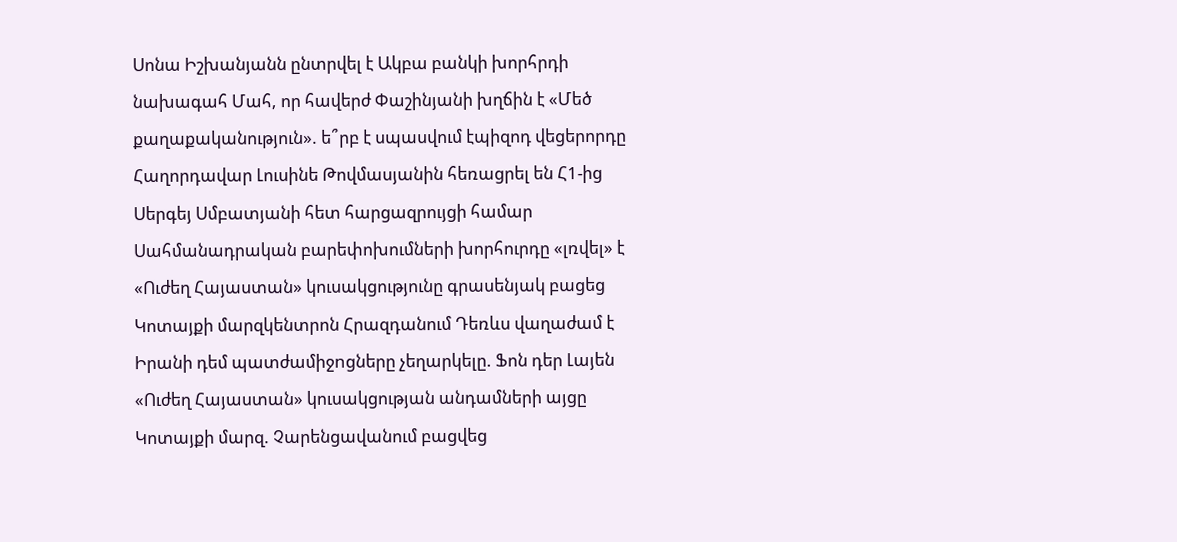Սոնա Իշխանյանն ընտրվել է Ակբա բանկի խորհրդի նախագահ Մահ, որ հավերժ Փաշինյանի խղճին է «Մեծ քաղաքականություն». ե՞րբ է սպասվում էպիզոդ վեցերորդը Հաղորդավար Լուսինե Թովմասյանին հեռացրել են Հ1-ից Սերգեյ Սմբատյանի հետ հարցազրույցի համար Սահմանադրական բարեփոխումների խորհուրդը «լռվել» է «Ուժեղ Հայաստան» կուսակցությունը գրասենյակ բացեց Կոտայքի մարզկենտրոն Հրազդանում Դեռևս վաղաժամ է Իրանի դեմ պատժամիջnցները չեղարկելը. Ֆոն դեր Լայեն «Ուժեղ Հայաստան» կուսակցության անդամների այցը Կոտայքի մարզ. Չարենցավանում բացվեց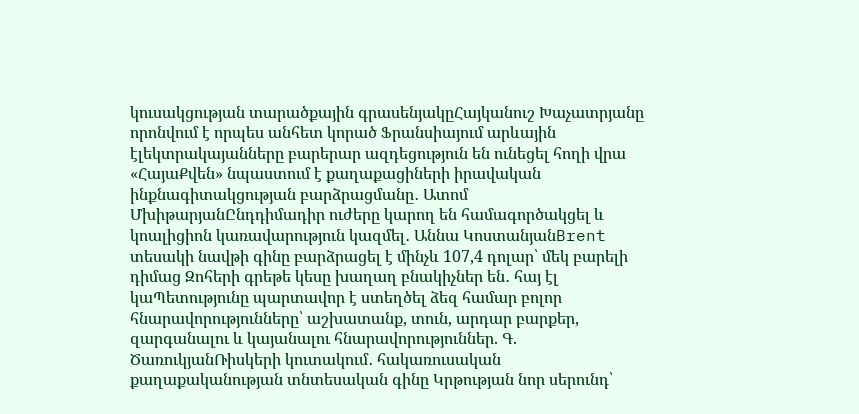կուսակցության տարածքային գրասենյակըՀայկանուշ Խաչատրյանը որոնվում է որպես անհետ կորած Ֆրանսիայում արևային էլեկտրակայանները բարերար ազդեցություն են ունեցել հողի վրա «ՀայաՔվեն» նպաստում է քաղաքացիների իրավական ինքնագիտակցության բարձրացմանը․ Ատոմ ՄխիթարյանԸնդդիմադիր ուժերը կարող են համագործակցել և կոալիցիոն կառավարություն կազմել․ Աննա ԿոստանյանBrent տեսակի նավթի գինը բարձրացել է մինչև 107,4 դոլար՝ մեկ բարելի դիմաց Զոհերի գրեթե կեսը խաղաղ բնակիչներ են․ հայ էլ կաՊետությունը պարտավոր է ստեղծել ձեզ համար բոլոր հնարավորությունները՝ աշխատանք, տուն, արդար բարքեր, զարգանալու և կայանալու հնարավորություններ. Գ. ԾառուկյանՌիսկերի կուտակում․ հակառուսական քաղաքականության տնտեսական գինը Կրթության նոր սերունդ՝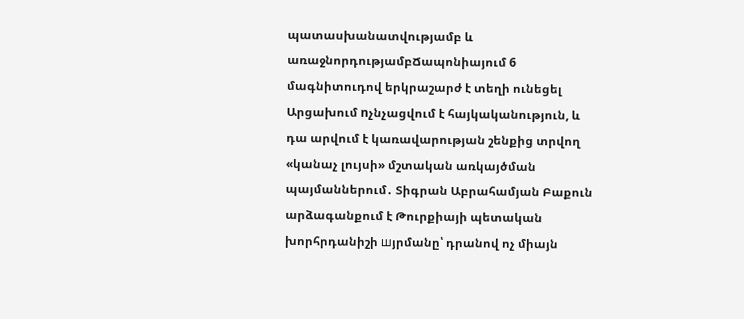պատասխանատվությամբ և առաջնորդությամբՃապոնիայում 6 մագնիտուդով երկրաշարժ է տեղի ունեցել Արցախում nչնչացվում է հայկականություն, և դա արվում է կառավարության շենքից տրվող «կանաչ լույսի» մշտական առկայծման պայմաններում․ Տիգրան Աբրահամյան Բաքուն արձագանքում է Թուրքիայի պետական խորհրդանիշի шյրմանը՝ դրանով ոչ միայն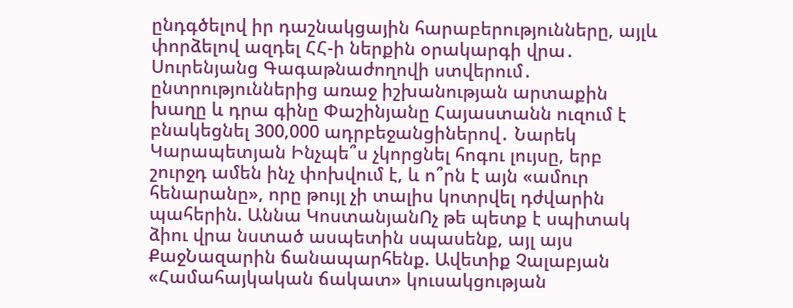ընդգծելով իր դաշնակցային հարաբերությունները, այլև փորձելով ազդել ՀՀ-ի ներքին օրակարգի վրա․ Սուրենյանց Գագաթնաժողովի ստվերում․ ընտրություններից առաջ իշխանության արտաքին խաղը և դրա գինը Փաշինյանը Հայաստանն ուզում է բնակեցնել 300,000 ադրբեջանցիներով․ Նարեկ Կարապետյան Ինչպե՞ս չկորցնել հոգու լույսը, երբ շուրջդ ամեն ինչ փոխվում է, և ո՞րն է այն «ամուր հենարանը», որը թույլ չի տալիս կոտրվել դժվարին պահերին. Աննա ԿոստանյանՈչ թե պետք է սպիտակ ձիու վրա նստած ասպետին սպասենք, այլ այս ՔաջՆազարին ճանապարհենք. Ավետիք Չալաբյան «Համահայկական ճակատ» կուսակցության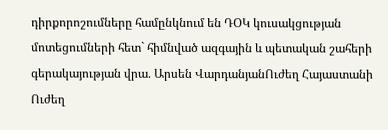դիրքորոշումները համընկնում են ԴՕԿ կուսակցության մոտեցումների հետ` հիմնված ազգային և պետական շահերի գերակայության վրա․ Արսեն ՎարդանյանՈւժեղ Հայաստանի Ուժեղ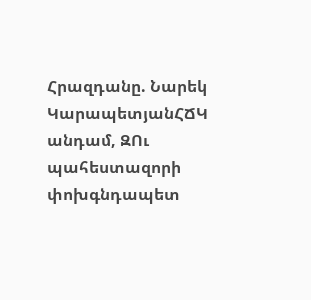Հրազդանը. Նարեկ ԿարապետյանՀՃԿ անդամ, ԶՈւ պահեստազորի փոխգնդապետ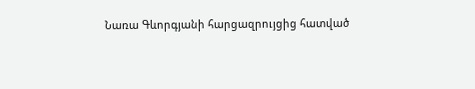Նառա Գևորգյանի հարցազրույցից հատված